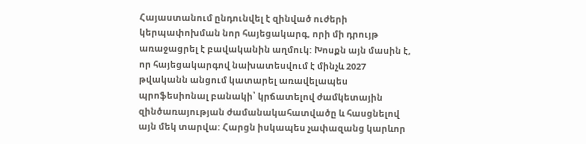Հայաստանում ընդունվել է զինված ուժերի կերպափոխման նոր հայեցակարգ, որի մի դրույթ առաջացրել է բավականին աղմուկ: Խոսքն այն մասին է, որ հայեցակարգով նախատեսվում է մինչև 2027 թվականն անցում կատարել առավելապես պրոֆեսիոնալ բանակի՝ կրճատելով ժամկետային զինծառայության ժամանակահատվածը և հասցնելով այն մեկ տարվա: Հարցն իսկապես չափազանց կարևոր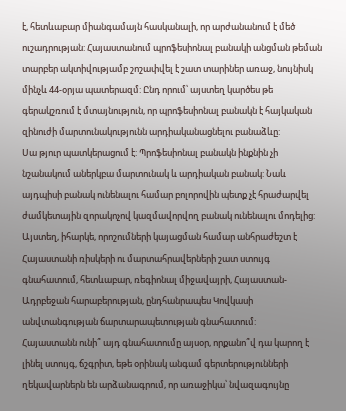է, հետևաբար միանգամայն հասկանալի, որ արժանանում է մեծ ուշադրության: Հայաստանում պրոֆեսիոնալ բանակի անցման թեման տարբեր ակտիվությամբ շոշափվել է շատ տարիներ առաջ, նույնիսկ մինչև 44-օրյա պատերազմ: Ընդ որում՝ այստեղ կարծես թե գերակշռում է մտայնություն, որ պրոֆեսիոնալ բանակն է հայկական զինուժի մարտունակությունն արդիականացնելու բանաձևը:
Սա թյուր պատկերացում է: Պրոֆեսիոնալ բանակն ինքնին չի նշանակում աներկբա մարտունակ և արդիական բանակ: Նաև այդպիսի բանակ ունենալու համար բոլորովին պետք չէ հրաժարվել ժամկետային զորակոչով կազմավորվող բանակ ունենալու մոդելից: Այստեղ, իհարկե, որոշումների կայացման համար անհրաժեշտ է Հայաստանի ռիսկերի ու մարտահրավերների շատ ստույգ գնահատում, հետևաբար, ռեգիոնալ միջավայրի, Հայաստան-Ադրբեջան հարաբերության, ընդհանրապես Կովկասի անվտանգության ճարտարապետության գնահատում:
Հայաստանն ունի՞ այդ գնահատումը այսօր, որքանո՞վ դա կարող է լինել ստույգ, ճշգրիտ, եթե օրինակ անգամ գերտերությունների ղեկավարներն են արձանագրում, որ առաջիկա՝ նվազագույնը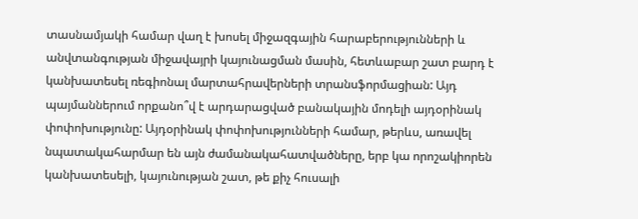տասնամյակի համար վաղ է խոսել միջազգային հարաբերությունների և անվտանգության միջավայրի կայունացման մասին, հետևաբար շատ բարդ է կանխատեսել ռեգիոնալ մարտահրավերների տրանսֆորմացիան: Այդ պայմաններում որքանո՞վ է արդարացված բանակային մոդելի այդօրինակ փոփոխությունը: Այդօրինակ փոփոխությունների համար, թերևս, առավել նպատակահարմար են այն ժամանակահատվածները, երբ կա որոշակիորեն կանխատեսելի, կայունության շատ, թե քիչ հուսալի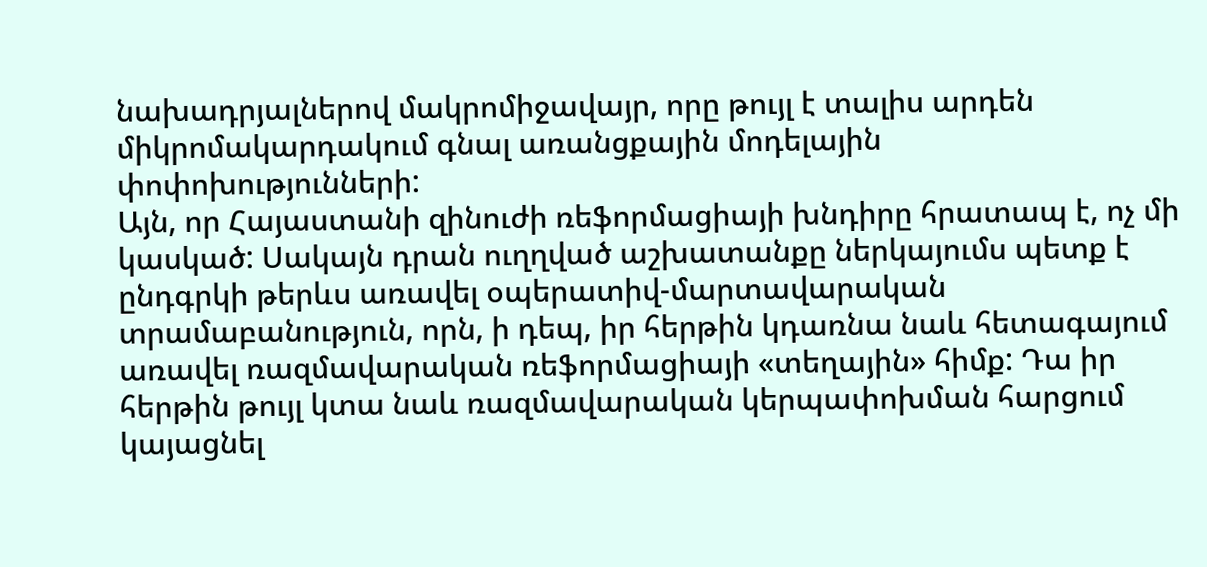նախադրյալներով մակրոմիջավայր, որը թույլ է տալիս արդեն միկրոմակարդակում գնալ առանցքային մոդելային փոփոխությունների:
Այն, որ Հայաստանի զինուժի ռեֆորմացիայի խնդիրը հրատապ է, ոչ մի կասկած: Սակայն դրան ուղղված աշխատանքը ներկայումս պետք է ընդգրկի թերևս առավել օպերատիվ-մարտավարական տրամաբանություն, որն, ի դեպ, իր հերթին կդառնա նաև հետագայում առավել ռազմավարական ռեֆորմացիայի «տեղային» հիմք: Դա իր հերթին թույլ կտա նաև ռազմավարական կերպափոխման հարցում կայացնել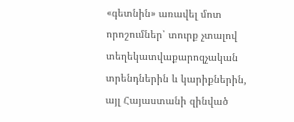«գետնին» առավել մոտ որոշումներ՝ տուրք չտալով տեղեկատվաքարոզչական տրենդներին և կարիքներին, այլ Հայաստանի զինված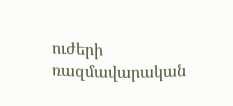ուժերի ռազմավարական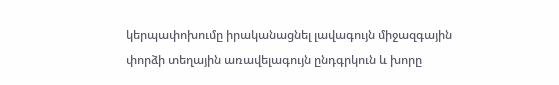կերպափոխումը իրականացնել լավագույն միջազգային փորձի տեղային առավելագույն ընդգրկուն և խորը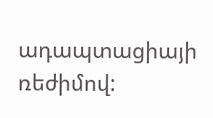ադապտացիայի ռեժիմով: